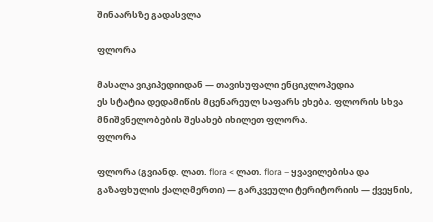შინაარსზე გადასვლა

ფლორა

მასალა ვიკიპედიიდან — თავისუფალი ენციკლოპედია
ეს სტატია დედამიწის მცენარეულ საფარს ეხება. ფლორის სხვა მნიშვნელობების შესახებ იხილეთ ფლორა.
ფლორა

ფლორა (გვიანდ. ლათ. flora < ლათ. flora – ყვავილებისა და გაზაფხულის ქალღმერთი) — გარკვეული ტერიტორიის — ქვეყნის,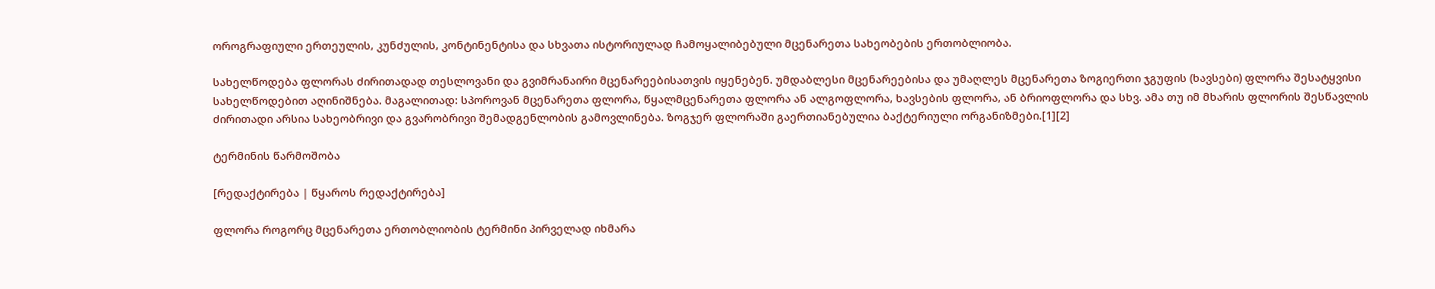ოროგრაფიული ერთეულის, კუნძულის, კონტინენტისა და სხვათა ისტორიულად ჩამოყალიბებული მცენარეთა სახეობების ერთობლიობა.

სახელწოდება ფლორას ძირითადად თესლოვანი და გვიმრანაირი მცენარეებისათვის იყენებენ. უმდაბლესი მცენარეებისა და უმაღლეს მცენარეთა ზოგიერთი ჯგუფის (ხავსები) ფლორა შესატყვისი სახელწოდებით აღინიშნება. მაგალითად: სპოროვან მცენარეთა ფლორა, წყალმცენარეთა ფლორა ან ალგოფლორა, ხავსების ფლორა, ან ბრიოფლორა და სხვ. ამა თუ იმ მხარის ფლორის შესწავლის ძირითადი არსია სახეობრივი და გვარობრივი შემადგენლობის გამოვლინება. ზოგჯერ ფლორაში გაერთიანებულია ბაქტერიული ორგანიზმები.[1][2]

ტერმინის წარმოშობა

[რედაქტირება | წყაროს რედაქტირება]

ფლორა როგორც მცენარეთა ერთობლიობის ტერმინი პირველად იხმარა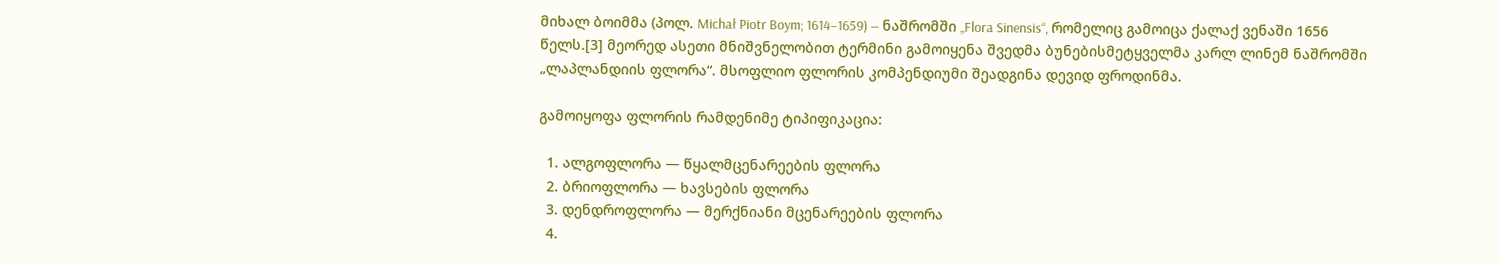მიხალ ბოიმმა (პოლ. Michał Piotr Boym; 1614–1659) — ნაშრომში „Flora Sinensis“, რომელიც გამოიცა ქალაქ ვენაში 1656 წელს.[3] მეორედ ასეთი მნიშვნელობით ტერმინი გამოიყენა შვედმა ბუნებისმეტყველმა კარლ ლინემ ნაშრომში „ლაპლანდიის ფლორა“. მსოფლიო ფლორის კომპენდიუმი შეადგინა დევიდ ფროდინმა.

გამოიყოფა ფლორის რამდენიმე ტიპიფიკაცია:

  1. ალგოფლორა — წყალმცენარეების ფლორა
  2. ბრიოფლორა — ხავსების ფლორა
  3. დენდროფლორა — მერქნიანი მცენარეების ფლორა
  4.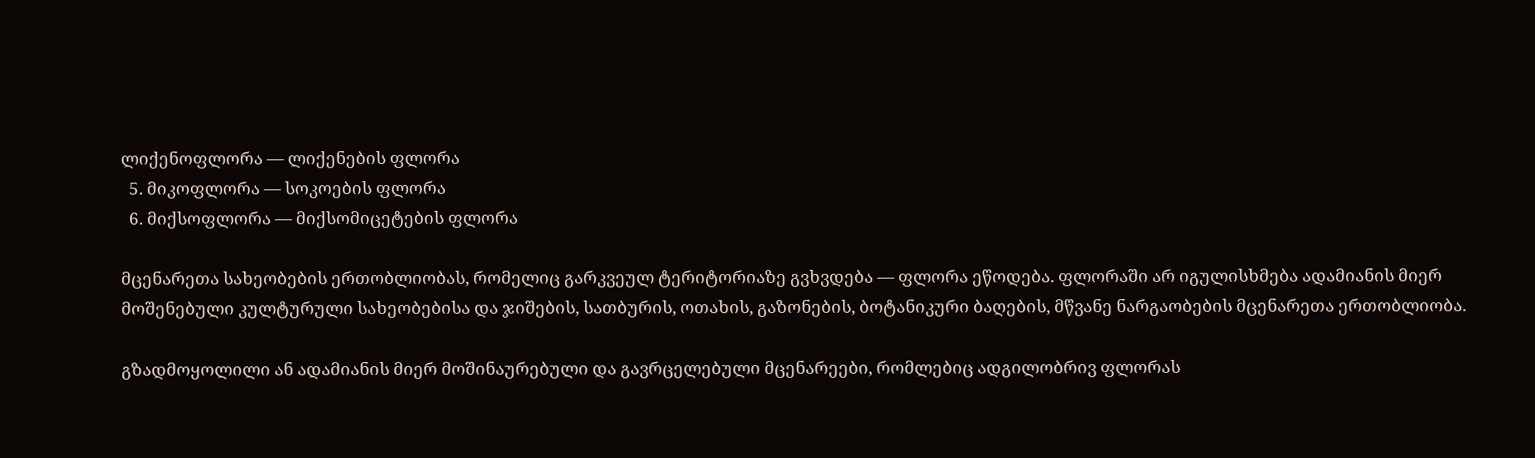ლიქენოფლორა — ლიქენების ფლორა
  5. მიკოფლორა — სოკოების ფლორა
  6. მიქსოფლორა — მიქსომიცეტების ფლორა

მცენარეთა სახეობების ერთობლიობას, რომელიც გარკვეულ ტერიტორიაზე გვხვდება — ფლორა ეწოდება. ფლორაში არ იგულისხმება ადამიანის მიერ მოშენებული კულტურული სახეობებისა და ჯიშების, სათბურის, ოთახის, გაზონების, ბოტანიკური ბაღების, მწვანე ნარგაობების მცენარეთა ერთობლიობა.

გზადმოყოლილი ან ადამიანის მიერ მოშინაურებული და გავრცელებული მცენარეები, რომლებიც ადგილობრივ ფლორას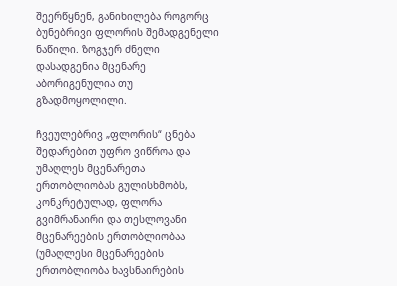შეერწყნენ, განიხილება როგორც ბუნებრივი ფლორის შემადგენელი ნაწილი. ზოგჯერ ძნელი დასადგენია მცენარე აბორიგენულია თუ გზადმოყოლილი.

ჩვეულებრივ „ფლორის“ ცნება შედარებით უფრო ვიწროა და უმაღლეს მცენარეთა ერთობლიობას გულისხმობს, კონკრეტულად, ფლორა გვიმრანაირი და თესლოვანი მცენარეების ერთობლიობაა (უმაღლესი მცენარეების ერთობლიობა ხავსნაირების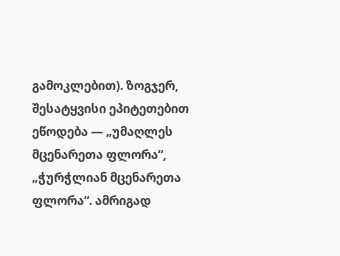გამოკლებით). ზოგჯერ, შესატყვისი ეპიტეთებით ეწოდება — „უმაღლეს მცენარეთა ფლორა“, „ჭურჭლიან მცენარეთა ფლორა“. ამრიგად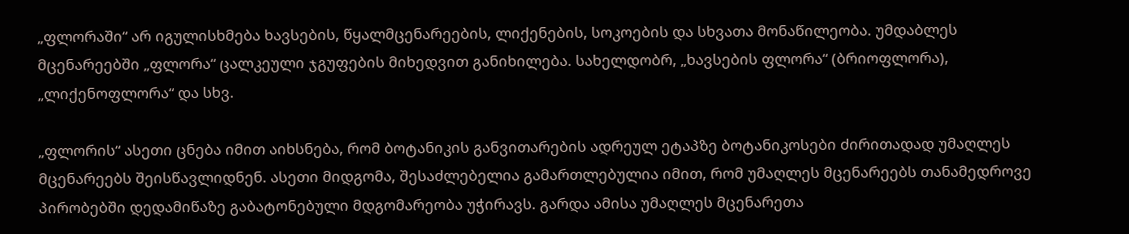„ფლორაში“ არ იგულისხმება ხავსების, წყალმცენარეების, ლიქენების, სოკოების და სხვათა მონაწილეობა. უმდაბლეს მცენარეებში „ფლორა“ ცალკეული ჯგუფების მიხედვით განიხილება. სახელდობრ, „ხავსების ფლორა“ (ბრიოფლორა), „ლიქენოფლორა“ და სხვ.

„ფლორის“ ასეთი ცნება იმით აიხსნება, რომ ბოტანიკის განვითარების ადრეულ ეტაპზე ბოტანიკოსები ძირითადად უმაღლეს მცენარეებს შეისწავლიდნენ. ასეთი მიდგომა, შესაძლებელია გამართლებულია იმით, რომ უმაღლეს მცენარეებს თანამედროვე პირობებში დედამიწაზე გაბატონებული მდგომარეობა უჭირავს. გარდა ამისა უმაღლეს მცენარეთა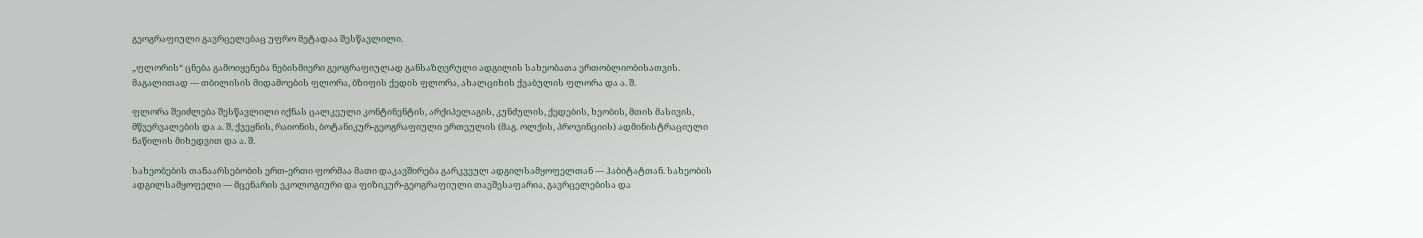გეოგრაფიული გავრცელებაც უფრო მეტადაა შესწავლილი.

„ფლორის“ ცნება გამოიყენება ნებისმიერი გეოგრაფიულად განსაზღვრული ადგილის სახეობათა ერთობლიობისათვის. მაგალითად — თბილისის მიდამოების ფლორა, ბზიფის ქედის ფლორა, ახალციხის ქვაბულის ფლორა და ა. შ.

ფლორა შეიძლება შესწავლილი იქნას ცალკეული კონტინენტის, არქიპელაგის, კუნძულის, ქედების, ხეობის, მთის მასივის, მწვერვალების და ა. შ, ქვეყნის, რაიონის, ბოტანიკურ-გეოგრაფიული ერთეულის (მაგ. ოლქის, პროვინციის) ადმინისტრაციული ნაწილის მიხედვით და ა. შ.

სახეობების თანაარსებობის ერთ-ერთი ფორმაა მათი დაკავშირება გარკვეულ ადგილსამყოფელთან — ჰაბიტატთან. სახეობის ადგილსამყოფელი — მცენარის ეკოლოგიური და ფიზიკურ-გეოგრაფიული თავშესაფარია, გავრცელებისა და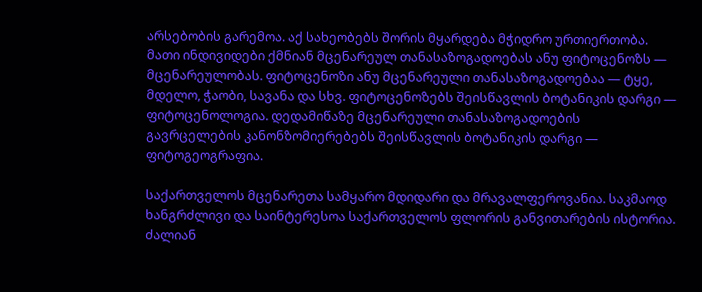არსებობის გარემოა. აქ სახეობებს შორის მყარდება მჭიდრო ურთიერთობა. მათი ინდივიდები ქმნიან მცენარეულ თანასაზოგადოებას ანუ ფიტოცენოზს — მცენარეულობას. ფიტოცენოზი ანუ მცენარეული თანასაზოგადოებაა — ტყე, მდელო, ჭაობი, სავანა და სხვ. ფიტოცენოზებს შეისწავლის ბოტანიკის დარგი — ფიტოცენოლოგია. დედამიწაზე მცენარეული თანასაზოგადოების გავრცელების კანონზომიერებებს შეისწავლის ბოტანიკის დარგი — ფიტოგეოგრაფია.

საქართველოს მცენარეთა სამყარო მდიდარი და მრავალფეროვანია. საკმაოდ ხანგრძლივი და საინტერესოა საქართველოს ფლორის განვითარების ისტორია. ძალიან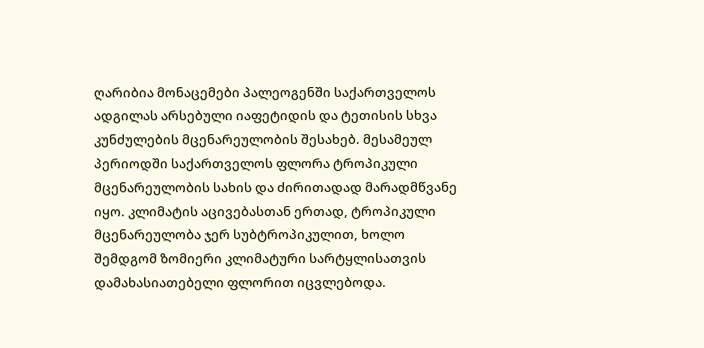ღარიბია მონაცემები პალეოგენში საქართველოს ადგილას არსებული იაფეტიდის და ტეთისის სხვა კუნძულების მცენარეულობის შესახებ. მესამეულ პერიოდში საქართველოს ფლორა ტროპიკული მცენარეულობის სახის და ძირითადად მარადმწვანე იყო. კლიმატის აცივებასთან ერთად, ტროპიკული მცენარეულობა ჯერ სუბტროპიკულით, ხოლო შემდგომ ზომიერი კლიმატური სარტყლისათვის დამახასიათებელი ფლორით იცვლებოდა.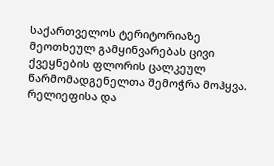საქართველოს ტერიტორიაზე მეოთხეულ გამყინვარებას ცივი ქვეყნების ფლორის ცალკეულ წარმომადგენელთა შემოჭრა მოჰყვა. რელიეფისა და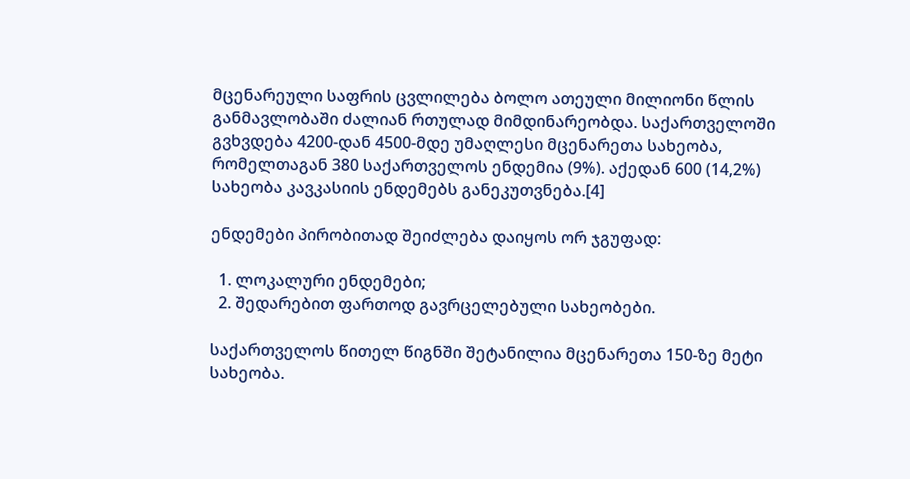მცენარეული საფრის ცვლილება ბოლო ათეული მილიონი წლის განმავლობაში ძალიან რთულად მიმდინარეობდა. საქართველოში გვხვდება 4200-დან 4500-მდე უმაღლესი მცენარეთა სახეობა, რომელთაგან 380 საქართველოს ენდემია (9%). აქედან 600 (14,2%) სახეობა კავკასიის ენდემებს განეკუთვნება.[4]

ენდემები პირობითად შეიძლება დაიყოს ორ ჯგუფად:

  1. ლოკალური ენდემები;
  2. შედარებით ფართოდ გავრცელებული სახეობები.

საქართველოს წითელ წიგნში შეტანილია მცენარეთა 150-ზე მეტი სახეობა.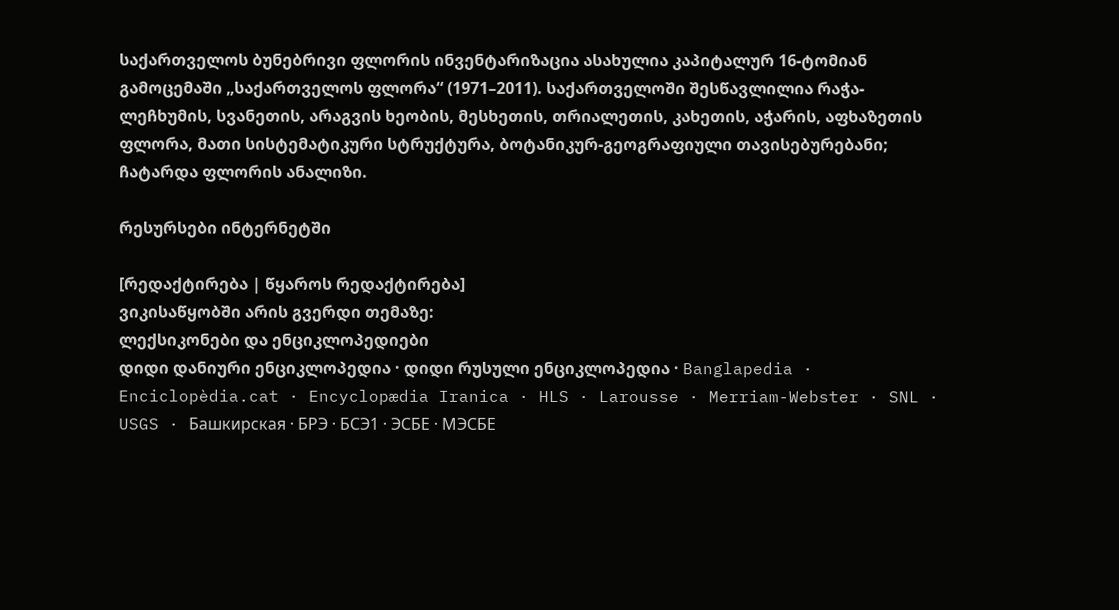საქართველოს ბუნებრივი ფლორის ინვენტარიზაცია ასახულია კაპიტალურ 16-ტომიან გამოცემაში „საქართველოს ფლორა“ (1971–2011). საქართველოში შესწავლილია რაჭა-ლეჩხუმის, სვანეთის, არაგვის ხეობის, მესხეთის, თრიალეთის, კახეთის, აჭარის, აფხაზეთის ფლორა, მათი სისტემატიკური სტრუქტურა, ბოტანიკურ-გეოგრაფიული თავისებურებანი; ჩატარდა ფლორის ანალიზი.

რესურსები ინტერნეტში

[რედაქტირება | წყაროს რედაქტირება]
ვიკისაწყობში არის გვერდი თემაზე:
ლექსიკონები და ენციკლოპედიები
დიდი დანიური ენციკლოპედია · დიდი რუსული ენციკლოპედია · Banglapedia · Enciclopèdia.cat · Encyclopædia Iranica · HLS · Larousse · Merriam-Webster · SNL · USGS · Башкирская · БРЭ · БСЭ1 · ЭСБЕ · МЭСБЕ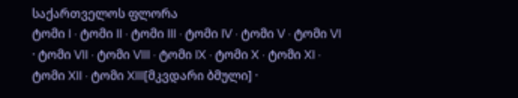საქართველოს ფლორა
ტომი I · ტომი II · ტომი III · ტომი IV · ტომი V · ტომი VI · ტომი VII · ტომი VIII · ტომი IX · ტომი X · ტომი XI · ტომი XII · ტომი XIII[მკვდარი ბმული] ·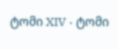ტომი XIV · ტომი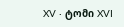XV · ტომი XVI